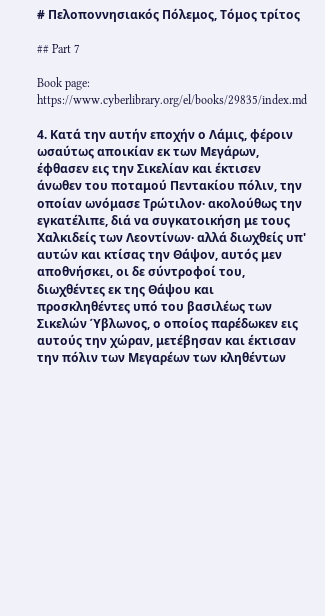# Πελοποννησιακός Πόλεμος, Τόμος τρίτος

## Part 7

Book page: https://www.cyberlibrary.org/el/books/29835/index.md

4. Κατά την αυτήν εποχήν ο Λάμις, φέροιν ωσαύτως αποικίαν εκ των Μεγάρων, έφθασεν εις την Σικελίαν και έκτισεν άνωθεν του ποταμού Πεντακίου πόλιν, την οποίαν ωνόμασε Τρώτιλον· ακολούθως την εγκατέλιπε, διά να συγκατοικήση με τους Χαλκιδείς των Λεοντίνων· αλλά διωχθείς υπ' αυτών και κτίσας την Θάψον, αυτός μεν αποθνήσκει, οι δε σύντροφοί του, διωχθέντες εκ της Θάψου και προσκληθέντες υπό του βασιλέως των Σικελών Ύβλωνος, ο οποίος παρέδωκεν εις αυτούς την χώραν, μετέβησαν και έκτισαν την πόλιν των Μεγαρέων των κληθέντων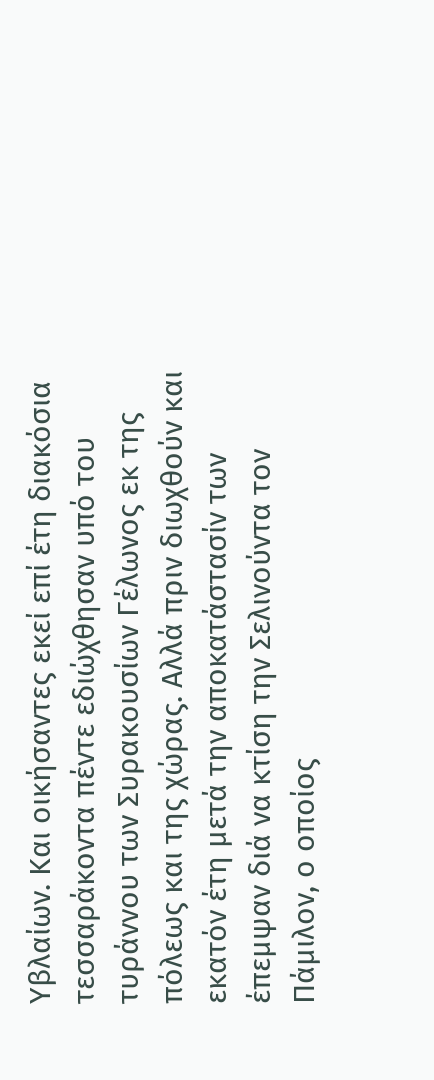Υβλαίων. Και οικήσαντες εκεί επί έτη διακόσια τεσσαράκοντα πέντε εδιώχθησαν υπό του τυράννου των Συρακουσίων Γέλωνος εκ της πόλεως και της χώρας. Αλλά πριν διωχθούν και εκατόν έτη μετά την αποκατάστασίν των έπεμψαν διά να κτίση την Σελινούντα τον Πάμιλον, ο οποίος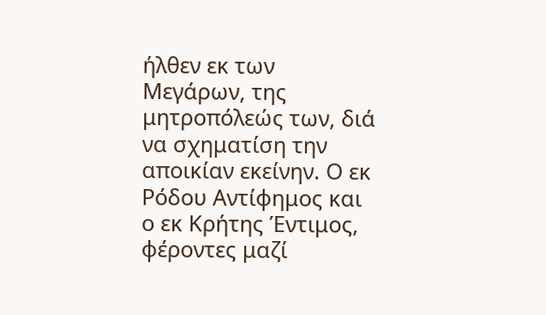ήλθεν εκ των Μεγάρων, της μητροπόλεώς των, διά να σχηματίση την αποικίαν εκείνην. Ο εκ Ρόδου Αντίφημος και ο εκ Κρήτης Έντιμος, φέροντες μαζί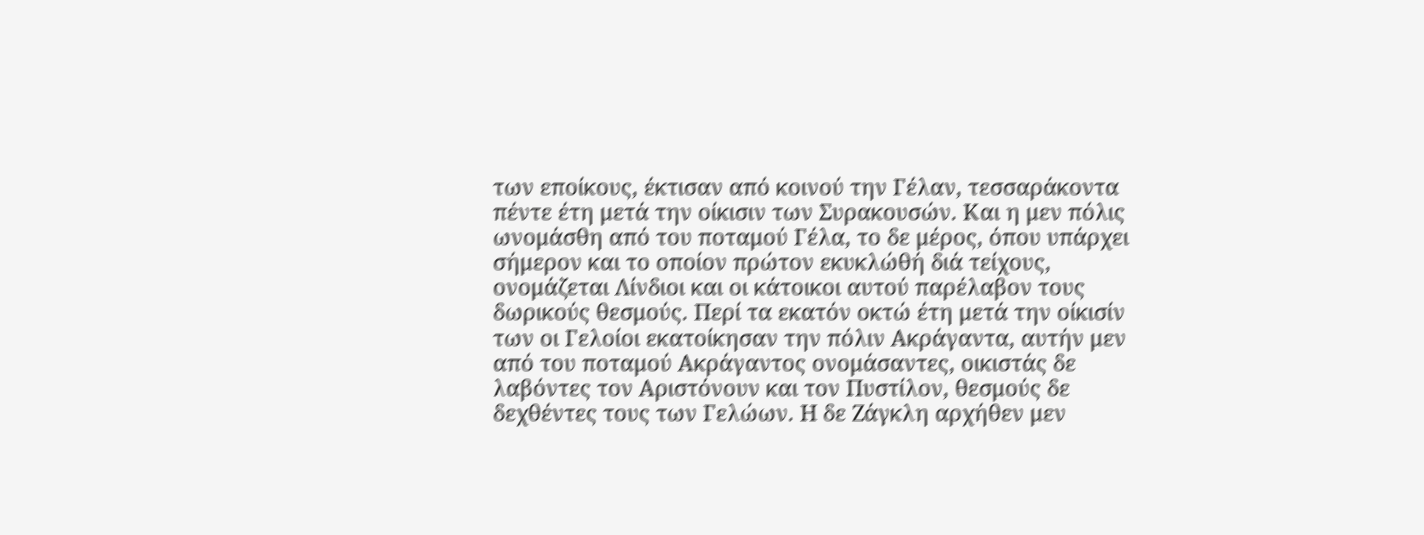των εποίκους, έκτισαν από κοινού την Γέλαν, τεσσαράκοντα πέντε έτη μετά την οίκισιν των Συρακουσών. Και η μεν πόλις ωνομάσθη από του ποταμού Γέλα, το δε μέρος, όπου υπάρχει σήμερον και το οποίον πρώτον εκυκλώθή διά τείχους, ονομάζεται Λίνδιοι και οι κάτοικοι αυτού παρέλαβον τους δωρικούς θεσμούς. Περί τα εκατόν οκτώ έτη μετά την οίκισίν των οι Γελοίοι εκατοίκησαν την πόλιν Ακράγαντα, αυτήν μεν από του ποταμού Ακράγαντος ονομάσαντες, οικιστάς δε λαβόντες τον Αριστόνουν και τον Πυστίλον, θεσμούς δε δεχθέντες τους των Γελώων. Η δε Ζάγκλη αρχήθεν μεν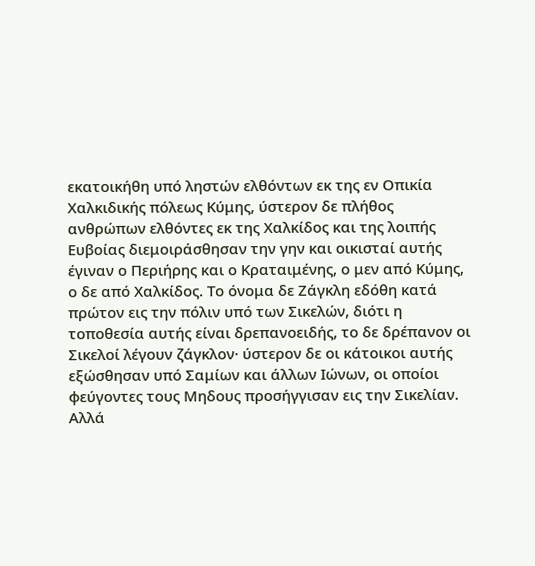εκατοικήθη υπό ληστών ελθόντων εκ της εν Οπικία Χαλκιδικής πόλεως Κύμης, ύστερον δε πλήθος ανθρώπων ελθόντες εκ της Χαλκίδος και της λοιπής Ευβοίας διεμοιράσθησαν την γην και οικισταί αυτής έγιναν ο Περιήρης και ο Κραταιμένης, ο μεν από Κύμης, ο δε από Χαλκίδος. Το όνομα δε Ζάγκλη εδόθη κατά πρώτον εις την πόλιν υπό των Σικελών, διότι η τοποθεσία αυτής είναι δρεπανοειδής, το δε δρέπανον οι Σικελοί λέγουν ζάγκλον· ύστερον δε οι κάτοικοι αυτής εξώσθησαν υπό Σαμίων και άλλων Ιώνων, οι οποίοι φεύγοντες τους Μηδους προσήγγισαν εις την Σικελίαν. Αλλά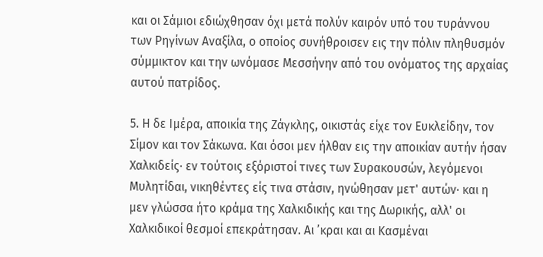και οι Σάμιοι εδιώχθησαν όχι μετά πολύν καιρόν υπό του τυράννου των Ρηγίνων Αναξίλα, ο οποίος συνήθροισεν εις την πόλιν πληθυσμόν σύμμικτον και την ωνόμασε Μεσσήνην από του ονόματος της αρχαίας αυτού πατρίδος.

5. Η δε Ιμέρα, αποικία της Ζάγκλης, οικιστάς είχε τον Ευκλείδην, τον Σίμον και τον Σάκωνα. Και όσοι μεν ήλθαν εις την αποικίαν αυτήν ήσαν Χαλκιδείς· εν τούτοις εξόριστοί τινες των Συρακουσών, λεγόμενοι Μυλητίδαι, νικηθέντες είς τινα στάσιν, ηνώθησαν μετ' αυτών· και η μεν γλώσσα ήτο κράμα της Χαλκιδικής και της Δωρικής, αλλ' οι Χαλκιδικοί θεσμοί επεκράτησαν. Αι ’κραι και αι Κασμέναι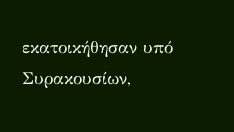εκατοικήθησαν υπό Συρακουσίων,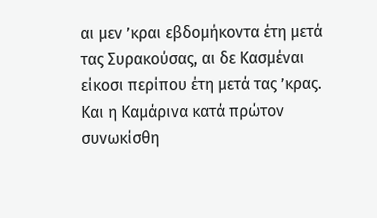αι μεν ’κραι εβδομήκοντα έτη μετά τας Συρακούσας, αι δε Κασμέναι είκοσι περίπου έτη μετά τας ’κρας. Και η Καμάρινα κατά πρώτον συνωκίσθη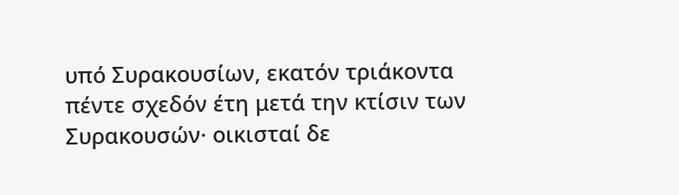υπό Συρακουσίων, εκατόν τριάκοντα πέντε σχεδόν έτη μετά την κτίσιν των Συρακουσών· οικισταί δε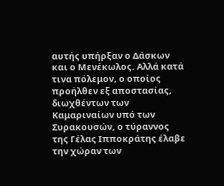αυτής υπήρξαν ο Δάσκων και ο Μενέκωλος. Αλλά κατά τινα πόλεμον, ο οποίος προήλθεν εξ αποστασίας, διωχθέντων των Καμαριναίων υπό των Συρακουσών, ο τύραννος της Γέλας Ιπποκράτης έλαβε την χώραν των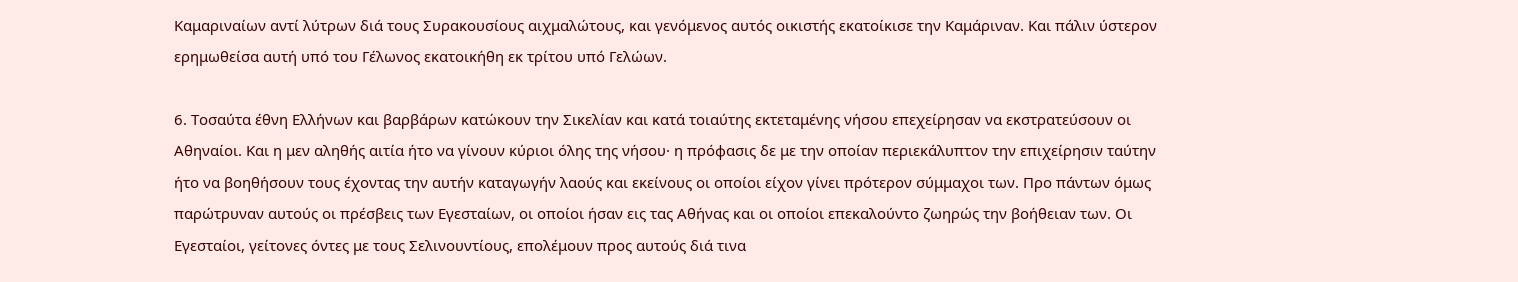Καμαριναίων αντί λύτρων διά τους Συρακουσίους αιχμαλώτους, και γενόμενος αυτός οικιστής εκατοίκισε την Καμάριναν. Και πάλιν ύστερον ερημωθείσα αυτή υπό του Γέλωνος εκατοικήθη εκ τρίτου υπό Γελώων.

6. Τοσαύτα έθνη Ελλήνων και βαρβάρων κατώκουν την Σικελίαν και κατά τοιαύτης εκτεταμένης νήσου επεχείρησαν να εκστρατεύσουν οι Αθηναίοι. Και η μεν αληθής αιτία ήτο να γίνουν κύριοι όλης της νήσου· η πρόφασις δε με την οποίαν περιεκάλυπτον την επιχείρησιν ταύτην ήτο να βοηθήσουν τους έχοντας την αυτήν καταγωγήν λαούς και εκείνους οι οποίοι είχον γίνει πρότερον σύμμαχοι των. Προ πάντων όμως παρώτρυναν αυτούς οι πρέσβεις των Εγεσταίων, οι οποίοι ήσαν εις τας Αθήνας και οι οποίοι επεκαλούντο ζωηρώς την βοήθειαν των. Οι Εγεσταίοι, γείτονες όντες με τους Σελινουντίους, επολέμουν προς αυτούς διά τινα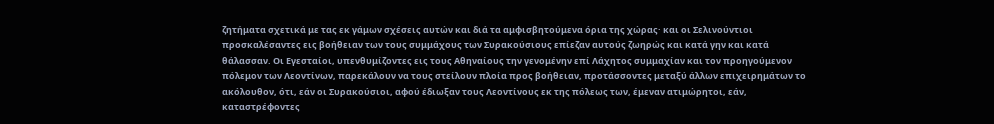ζητήματα σχετικά με τας εκ γάμων σχέσεις αυτών και διά τα αμφισβητούμενα όρια της χώρας· και οι Σελινούντιοι προσκαλέσαντες εις βοήθειαν των τους συμμάχους των Συρακούσιους επίεζαν αυτούς ζωηρώς και κατά γην και κατά θάλασσαν. Οι Εγεσταίοι, υπενθυμίζοντες εις τους Αθηναίους την γενομένην επί Λάχητος συμμαχίαν και τον προηγούμενον πόλεμον των Λεοντίνων, παρεκάλουν να τους στείλουν πλοία προς βοήθειαν, προτάσσοντες μεταξύ άλλων επιχειρημάτων το ακόλουθον, ότι, εάν οι Συρακούσιοι, αφού έδιωξαν τους Λεοντίνους εκ της πόλεως των, έμεναν ατιμώρητοι, εάν, καταστρέφοντες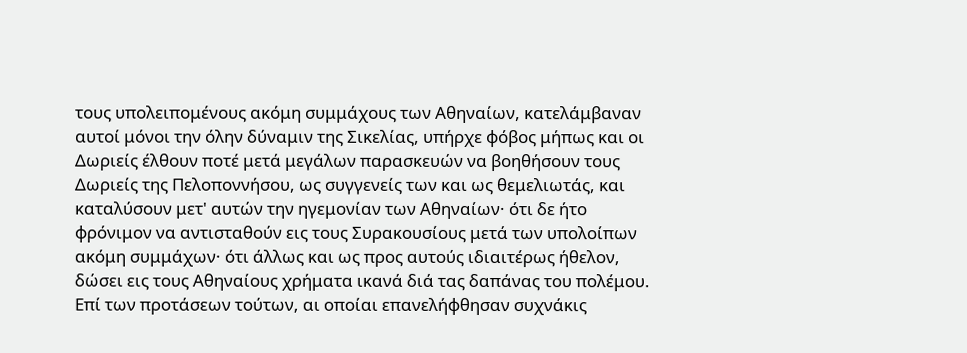τους υπολειπομένους ακόμη συμμάχους των Αθηναίων, κατελάμβαναν αυτοί μόνοι την όλην δύναμιν της Σικελίας, υπήρχε φόβος μήπως και οι Δωριείς έλθουν ποτέ μετά μεγάλων παρασκευών να βοηθήσουν τους Δωριείς της Πελοποννήσου, ως συγγενείς των και ως θεμελιωτάς, και καταλύσουν μετ' αυτών την ηγεμονίαν των Αθηναίων· ότι δε ήτο φρόνιμον να αντισταθούν εις τους Συρακουσίους μετά των υπολοίπων ακόμη συμμάχων· ότι άλλως και ως προς αυτούς ιδιαιτέρως ήθελον, δώσει εις τους Αθηναίους χρήματα ικανά διά τας δαπάνας του πολέμου. Επί των προτάσεων τούτων, αι οποίαι επανελήφθησαν συχνάκις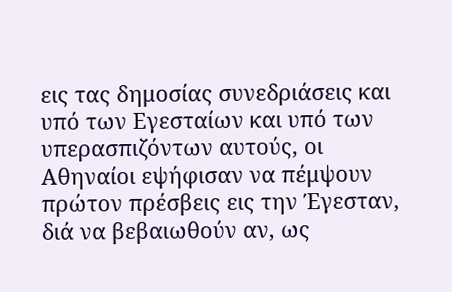εις τας δημοσίας συνεδριάσεις και υπό των Εγεσταίων και υπό των υπερασπιζόντων αυτούς, οι Αθηναίοι εψήφισαν να πέμψουν πρώτον πρέσβεις εις την Έγεσταν, διά να βεβαιωθούν αν, ως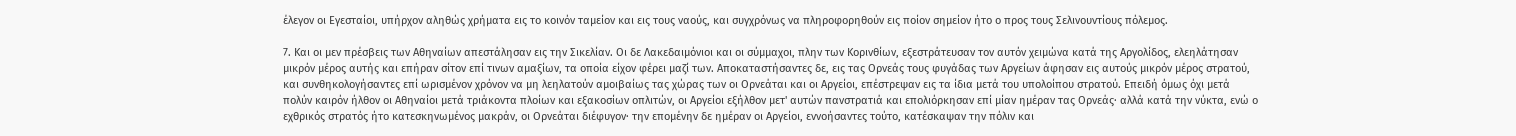έλεγον οι Εγεσταίοι, υπήρχον αληθώς χρήματα εις το κοινόν ταμείον και εις τους ναούς, και συγχρόνως να πληροφορηθούν εις ποίον σημείον ήτο ο προς τους Σελινουντίους πόλεμος.

7. Και οι μεν πρέσβεις των Αθηναίων απεστάλησαν εις την Σικελίαν. Οι δε Λακεδαιμόνιοι και οι σύμμαχοι, πλην των Κορινθίων, εξεστράτευσαν τον αυτόν χειμώνα κατά της Αργολίδος, ελεηλάτησαν μικρόν μέρος αυτής και επήραν σίτον επί τινων αμαξίων, τα οποία είχον φέρει μαζί των. Αποκαταστήσαντες δε, εις τας Ορνεάς τους φυγάδας των Αργείων άφησαν εις αυτούς μικρόν μέρος στρατού, και συνθηκολογήσαντες επί ωρισμένον χρόνον να μη λεηλατούν αμοιβαίως τας χώρας των οι Ορνεάται και οι Αργείοι, επέστρεψαν εις τα ίδια μετά του υπολοίπου στρατού. Επειδή όμως όχι μετά πολύν καιρόν ήλθον οι Αθηναίοι μετά τριάκοντα πλοίων και εξακοσίων οπλιτών, οι Αργείοι εξήλθον μετ' αυτών πανστρατιά και επολιόρκησαν επί μίαν ημέραν τας Ορνεάς· αλλά κατά την νύκτα, ενώ ο εχθρικός στρατός ήτο κατεσκηνωμένος μακράν, οι Ορνεάται διέφυγον· την επομένην δε ημέραν οι Αργείοι, εννοήσαντες τούτο, κατέσκαψαν την πόλιν και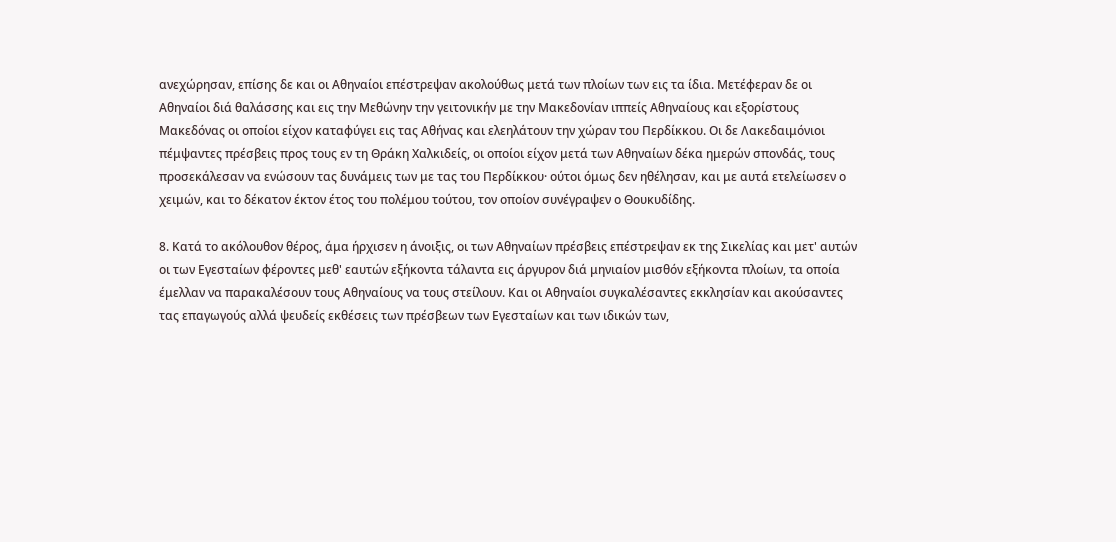ανεχώρησαν, επίσης δε και οι Αθηναίοι επέστρεψαν ακολούθως μετά των πλοίων των εις τα ίδια. Μετέφεραν δε οι Αθηναίοι διά θαλάσσης και εις την Μεθώνην την γειτονικήν με την Μακεδονίαν ιππείς Αθηναίους και εξορίστους Μακεδόνας οι οποίοι είχον καταφύγει εις τας Αθήνας και ελεηλάτουν την χώραν του Περδίκκου. Οι δε Λακεδαιμόνιοι πέμψαντες πρέσβεις προς τους εν τη Θράκη Χαλκιδείς, οι οποίοι είχον μετά των Αθηναίων δέκα ημερών σπονδάς, τους προσεκάλεσαν να ενώσουν τας δυνάμεις των με τας του Περδίκκου· ούτοι όμως δεν ηθέλησαν, και με αυτά ετελείωσεν ο χειμών, και το δέκατον έκτον έτος του πολέμου τούτου, τον οποίον συνέγραψεν ο Θουκυδίδης.

8. Κατά το ακόλουθον θέρος, άμα ήρχισεν η άνοιξις, οι των Αθηναίων πρέσβεις επέστρεψαν εκ της Σικελίας και μετ' αυτών οι των Εγεσταίων φέροντες μεθ' εαυτών εξήκοντα τάλαντα εις άργυρον διά μηνιαίον μισθόν εξήκοντα πλοίων, τα οποία έμελλαν να παρακαλέσουν τους Αθηναίους να τους στείλουν. Και οι Αθηναίοι συγκαλέσαντες εκκλησίαν και ακούσαντες τας επαγωγούς αλλά ψευδείς εκθέσεις των πρέσβεων των Εγεσταίων και των ιδικών των,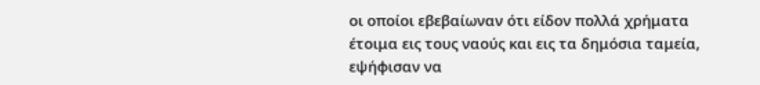οι οποίοι εβεβαίωναν ότι είδον πολλά χρήματα έτοιμα εις τους ναούς και εις τα δημόσια ταμεία, εψήφισαν να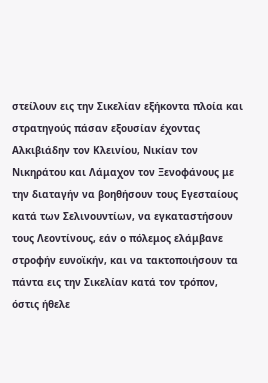στείλουν εις την Σικελίαν εξήκοντα πλοία και στρατηγούς πάσαν εξουσίαν έχοντας Αλκιβιάδην τον Κλεινίου, Νικίαν τον Νικηράτου και Λάμαχον τον Ξενοφάνους με την διαταγήν να βοηθήσουν τους Εγεσταίους κατά των Σελινουντίων, να εγκαταστήσουν τους Λεοντίνους, εάν ο πόλεμος ελάμβανε στροφήν ευνοϊκήν, και να τακτοποιήσουν τα πάντα εις την Σικελίαν κατά τον τρόπον, όστις ήθελε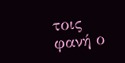τοις φανή ο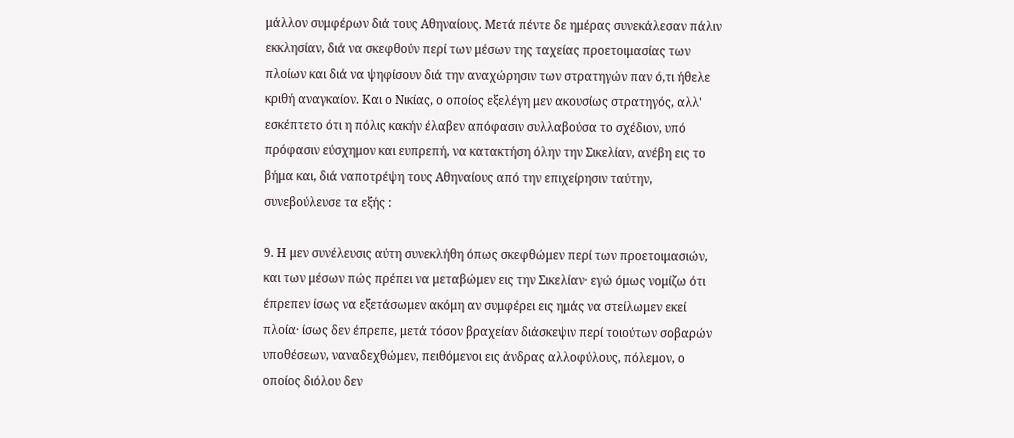μάλλον συμφέρων διά τους Αθηναίους. Μετά πέντε δε ημέρας συνεκάλεσαν πάλιν εκκλησίαν, διά να σκεφθούν περί των μέσων της ταχείας προετοιμασίας των πλοίων και διά να ψηφίσουν διά την αναχώρησιν των στρατηγών παν ό,τι ήθελε κριθή αναγκαίον. Και ο Νικίας, ο οποίος εξελέγη μεν ακουσίως στρατηγός, αλλ' εσκέπτετο ότι η πόλις κακήν έλαβεν απόφασιν συλλαβούσα το σχέδιον, υπό πρόφασιν εύσχημον και ευπρεπή, να κατακτήση όλην την Σικελίαν, ανέβη εις το βήμα και, διά ναποτρέψη τους Αθηναίους από την επιχείρησιν ταύτην, συνεβούλευσε τα εξής :

9. Η μεν συνέλευσις αύτη συνεκλήθη όπως σκεφθώμεν περί των προετοιμασιών, και των μέσων πώς πρέπει να μεταβώμεν εις την Σικελίαν· εγώ όμως νομίζω ότι έπρεπεν ίσως να εξετάσωμεν ακόμη αν συμφέρει εις ημάς να στείλωμεν εκεί πλοία· ίσως δεν έπρεπε, μετά τόσον βραχείαν διάσκεψιν περί τοιούτων σοβαρών υποθέσεων, ναναδεχθώμεν, πειθόμενοι εις άνδρας αλλοφύλους, πόλεμον, ο οποίος διόλου δεν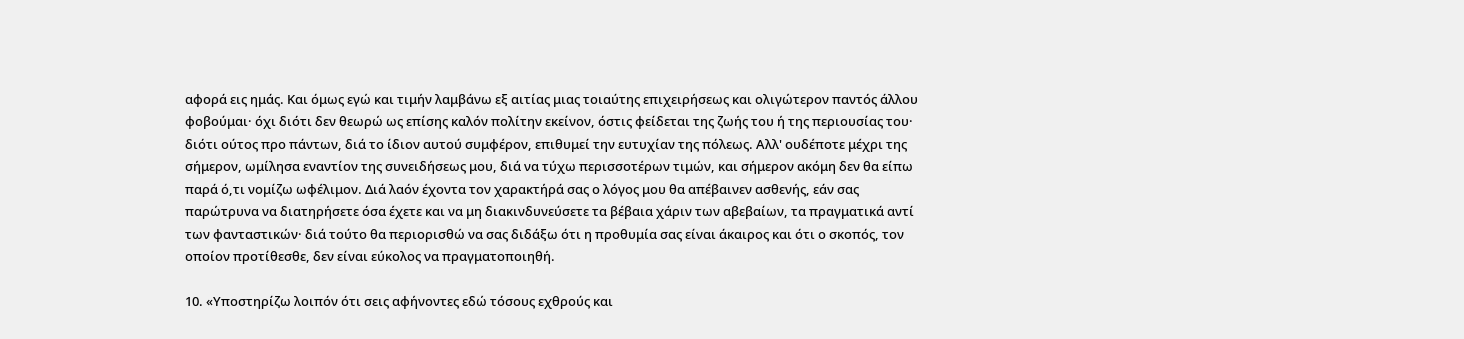αφορά εις ημάς. Και όμως εγώ και τιμήν λαμβάνω εξ αιτίας μιας τοιαύτης επιχειρήσεως και ολιγώτερον παντός άλλου φοβούμαι· όχι διότι δεν θεωρώ ως επίσης καλόν πολίτην εκείνον, όστις φείδεται της ζωής του ή της περιουσίας του· διότι ούτος προ πάντων, διά το ίδιον αυτού συμφέρον, επιθυμεί την ευτυχίαν της πόλεως. Αλλ' ουδέποτε μέχρι της σήμερον, ωμίλησα εναντίον της συνειδήσεως μου, διά να τύχω περισσοτέρων τιμών, και σήμερον ακόμη δεν θα είπω παρά ό,τι νομίζω ωφέλιμον. Διά λαόν έχοντα τον χαρακτήρά σας ο λόγος μου θα απέβαινεν ασθενής, εάν σας παρώτρυνα να διατηρήσετε όσα έχετε και να μη διακινδυνεύσετε τα βέβαια χάριν των αβεβαίων, τα πραγματικά αντί των φανταστικών· διά τούτο θα περιορισθώ να σας διδάξω ότι η προθυμία σας είναι άκαιρος και ότι ο σκοπός, τον οποίον προτίθεσθε, δεν είναι εύκολος να πραγματοποιηθή.

10. «Υποστηρίζω λοιπόν ότι σεις αφήνοντες εδώ τόσους εχθρούς και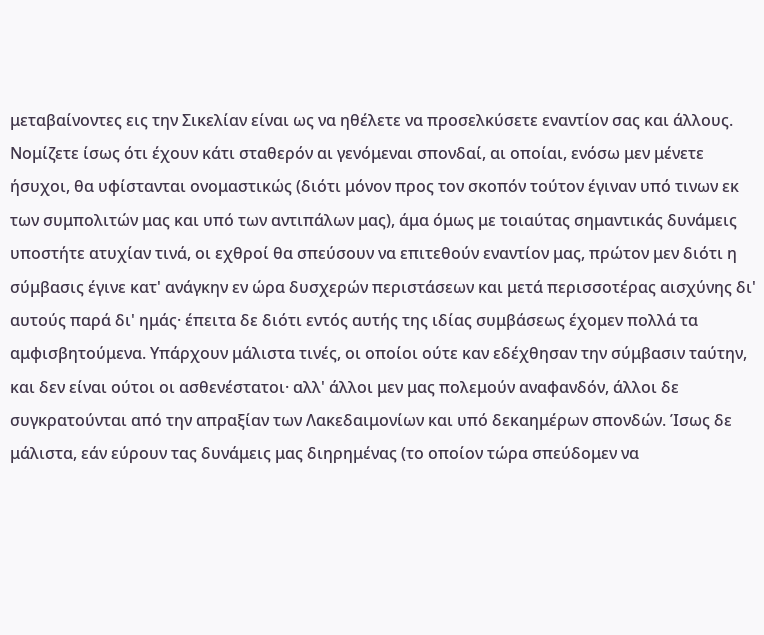μεταβαίνοντες εις την Σικελίαν είναι ως να ηθέλετε να προσελκύσετε εναντίον σας και άλλους. Νομίζετε ίσως ότι έχουν κάτι σταθερόν αι γενόμεναι σπονδαί, αι οποίαι, ενόσω μεν μένετε ήσυχοι, θα υφίστανται ονομαστικώς (διότι μόνον προς τον σκοπόν τούτον έγιναν υπό τινων εκ των συμπολιτών μας και υπό των αντιπάλων μας), άμα όμως με τοιαύτας σημαντικάς δυνάμεις υποστήτε ατυχίαν τινά, οι εχθροί θα σπεύσουν να επιτεθούν εναντίον μας, πρώτον μεν διότι η σύμβασις έγινε κατ' ανάγκην εν ώρα δυσχερών περιστάσεων και μετά περισσοτέρας αισχύνης δι' αυτούς παρά δι' ημάς· έπειτα δε διότι εντός αυτής της ιδίας συμβάσεως έχομεν πολλά τα αμφισβητούμενα. Υπάρχουν μάλιστα τινές, οι οποίοι ούτε καν εδέχθησαν την σύμβασιν ταύτην, και δεν είναι ούτοι οι ασθενέστατοι· αλλ' άλλοι μεν μας πολεμούν αναφανδόν, άλλοι δε συγκρατούνται από την απραξίαν των Λακεδαιμονίων και υπό δεκαημέρων σπονδών. Ίσως δε μάλιστα, εάν εύρουν τας δυνάμεις μας διηρημένας (το οποίον τώρα σπεύδομεν να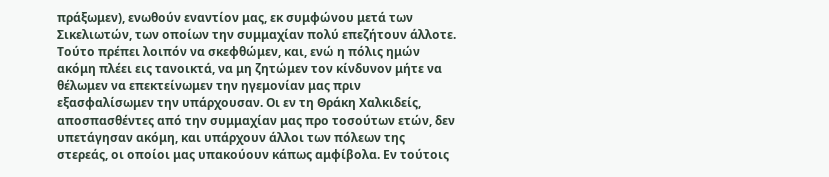πράξωμεν), ενωθούν εναντίον μας, εκ συμφώνου μετά των Σικελιωτών, των οποίων την συμμαχίαν πολύ επεζήτουν άλλοτε. Τούτο πρέπει λοιπόν να σκεφθώμεν, και, ενώ η πόλις ημών ακόμη πλέει εις τανοικτά, να μη ζητώμεν τον κίνδυνον μήτε να θέλωμεν να επεκτείνωμεν την ηγεμονίαν μας πριν εξασφαλίσωμεν την υπάρχουσαν. Οι εν τη Θράκη Χαλκιδείς, αποσπασθέντες από την συμμαχίαν μας προ τοσούτων ετών, δεν υπετάγησαν ακόμη, και υπάρχουν άλλοι των πόλεων της στερεάς, οι οποίοι μας υπακούουν κάπως αμφίβολα. Εν τούτοις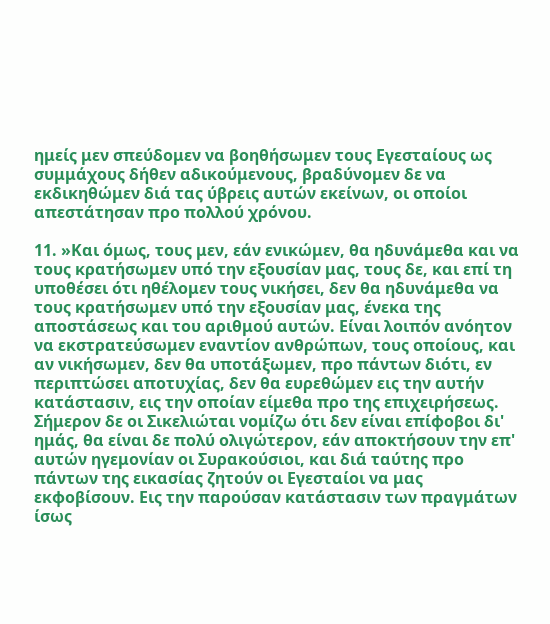ημείς μεν σπεύδομεν να βοηθήσωμεν τους Εγεσταίους ως συμμάχους δήθεν αδικούμενους, βραδύνομεν δε να εκδικηθώμεν διά τας ύβρεις αυτών εκείνων, οι οποίοι απεστάτησαν προ πολλού χρόνου.

11. »Και όμως, τους μεν, εάν ενικώμεν, θα ηδυνάμεθα και να τους κρατήσωμεν υπό την εξουσίαν μας, τους δε, και επί τη υποθέσει ότι ηθέλομεν τους νικήσει, δεν θα ηδυνάμεθα να τους κρατήσωμεν υπό την εξουσίαν μας, ένεκα της αποστάσεως και του αριθμού αυτών. Είναι λοιπόν ανόητον να εκστρατεύσωμεν εναντίον ανθρώπων, τους οποίους, και αν νικήσωμεν, δεν θα υποτάξωμεν, προ πάντων διότι, εν περιπτώσει αποτυχίας, δεν θα ευρεθώμεν εις την αυτήν κατάστασιν, εις την οποίαν είμεθα προ της επιχειρήσεως. Σήμερον δε οι Σικελιώται νομίζω ότι δεν είναι επίφοβοι δι' ημάς, θα είναι δε πολύ ολιγώτερον, εάν αποκτήσουν την επ' αυτών ηγεμονίαν οι Συρακούσιοι, και διά ταύτης προ πάντων της εικασίας ζητούν οι Εγεσταίοι να μας εκφοβίσουν. Εις την παρούσαν κατάστασιν των πραγμάτων ίσως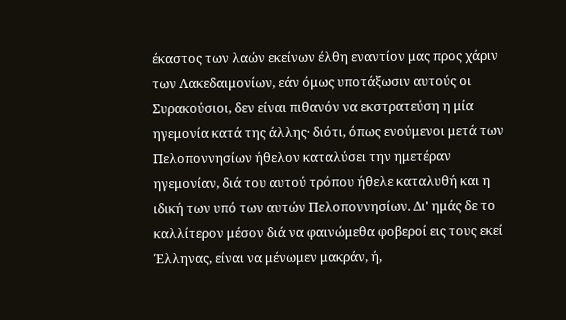έκαστος των λαών εκείνων έλθη εναντίον μας προς χάριν των Λακεδαιμονίων, εάν όμως υποτάξωσιν αυτούς οι Συρακούσιοι, δεν είναι πιθανόν να εκστρατεύση η μία ηγεμονία κατά της άλλης· διότι, όπως ενούμενοι μετά των Πελοποννησίων ήθελον καταλύσει την ημετέραν ηγεμονίαν, διά του αυτού τρόπου ήθελε καταλυθή και η ιδική των υπό των αυτών Πελοποννησίων. Δι' ημάς δε το καλλίτερον μέσον διά να φαινώμεθα φοβεροί εις τους εκεί Έλληνας, είναι να μένωμεν μακράν, ή,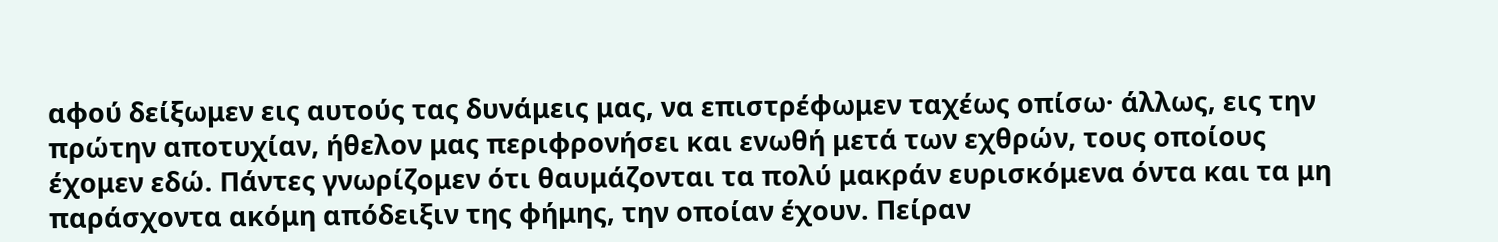αφού δείξωμεν εις αυτούς τας δυνάμεις μας, να επιστρέφωμεν ταχέως οπίσω· άλλως, εις την πρώτην αποτυχίαν, ήθελον μας περιφρονήσει και ενωθή μετά των εχθρών, τους οποίους έχομεν εδώ. Πάντες γνωρίζομεν ότι θαυμάζονται τα πολύ μακράν ευρισκόμενα όντα και τα μη παράσχοντα ακόμη απόδειξιν της φήμης, την οποίαν έχουν. Πείραν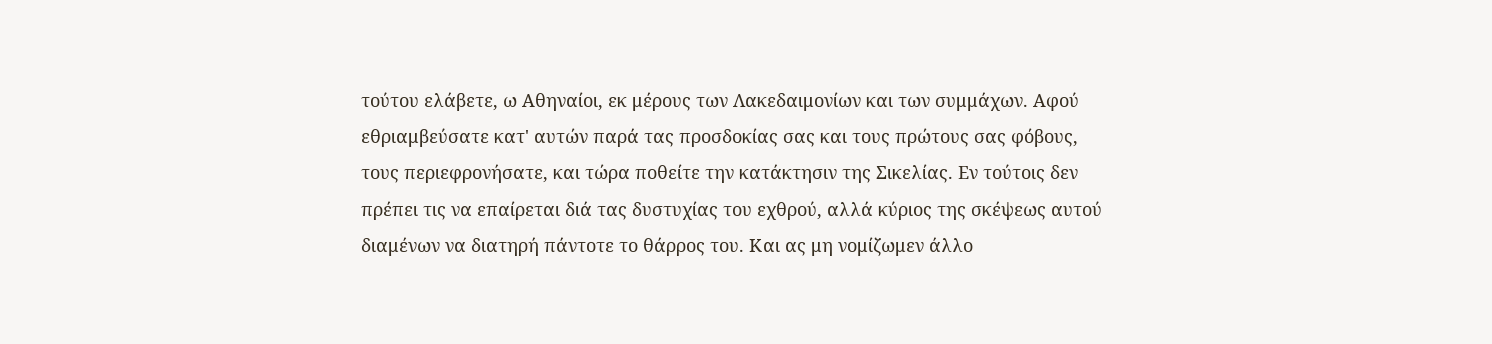τούτου ελάβετε, ω Αθηναίοι, εκ μέρους των Λακεδαιμονίων και των συμμάχων. Αφού εθριαμβεύσατε κατ' αυτών παρά τας προσδοκίας σας και τους πρώτους σας φόβους, τους περιεφρονήσατε, και τώρα ποθείτε την κατάκτησιν της Σικελίας. Εν τούτοις δεν πρέπει τις να επαίρεται διά τας δυστυχίας του εχθρού, αλλά κύριος της σκέψεως αυτού διαμένων να διατηρή πάντοτε το θάρρος του. Και ας μη νομίζωμεν άλλο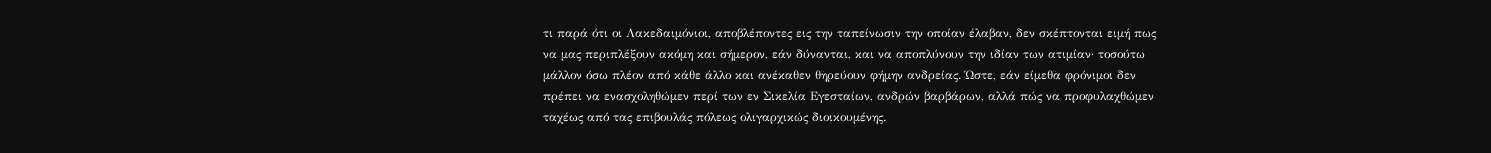τι παρά ότι οι Λακεδαιμόνιοι, αποβλέποντες εις την ταπείνωσιν την οποίαν έλαβαν, δεν σκέπτονται ειμή πως να μας περιπλέξουν ακόμη και σήμερον, εάν δύνανται, και να αποπλύνουν την ιδίαν των ατιμίαν· τοσούτω μάλλον όσω πλέον από κάθε άλλο και ανέκαθεν θηρεύουν φήμην ανδρείας. Ώστε, εάν είμεθα φρόνιμοι δεν πρέπει να ενασχοληθώμεν περί των εν Σικελία Εγεσταίων, ανδρών βαρβάρων, αλλά πώς να προφυλαχθώμεν ταχέως από τας επιβουλάς πόλεως ολιγαρχικώς διοικουμένης.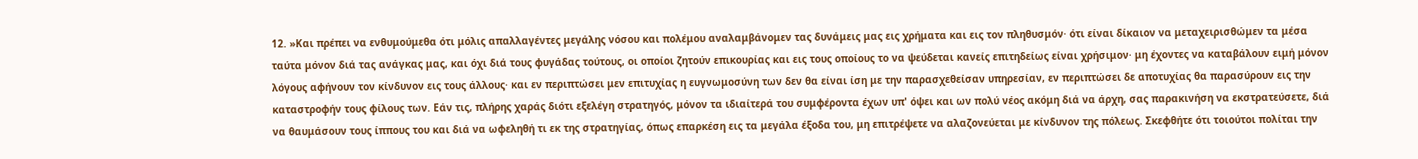12. »Και πρέπει να ενθυμούμεθα ότι μόλις απαλλαγέντες μεγάλης νόσου και πολέμου αναλαμβάνομεν τας δυνάμεις μας εις χρήματα και εις τον πληθυσμόν· ότι είναι δίκαιον να μεταχειρισθώμεν τα μέσα ταύτα μόνον διά τας ανάγκας μας, και όχι διά τους φυγάδας τούτους, οι οποίοι ζητούν επικουρίας και εις τους οποίους το να ψεύδεται κανείς επιτηδείως είναι χρήσιμον· μη έχοντες να καταβάλουν ειμή μόνον λόγους αφήνουν τον κίνδυνον εις τους άλλους· και εν περιπτώσει μεν επιτυχίας η ευγνωμοσύνη των δεν θα είναι ίση με την παρασχεθείσαν υπηρεσίαν, εν περιπτώσει δε αποτυχίας θα παρασύρουν εις την καταστροφήν τους φίλους των. Εάν τις, πλήρης χαράς διότι εξελέγη στρατηγός, μόνον τα ιδιαίτερά του συμφέροντα έχων υπ' όψει και ων πολύ νέος ακόμη διά να άρχη, σας παρακινήση να εκστρατεύσετε, διά να θαυμάσουν τους ίππους του και διά να ωφεληθή τι εκ της στρατηγίας, όπως επαρκέση εις τα μεγάλα έξοδα του, μη επιτρέψετε να αλαζονεύεται με κίνδυνον της πόλεως. Σκεφθήτε ότι τοιούτοι πολίται την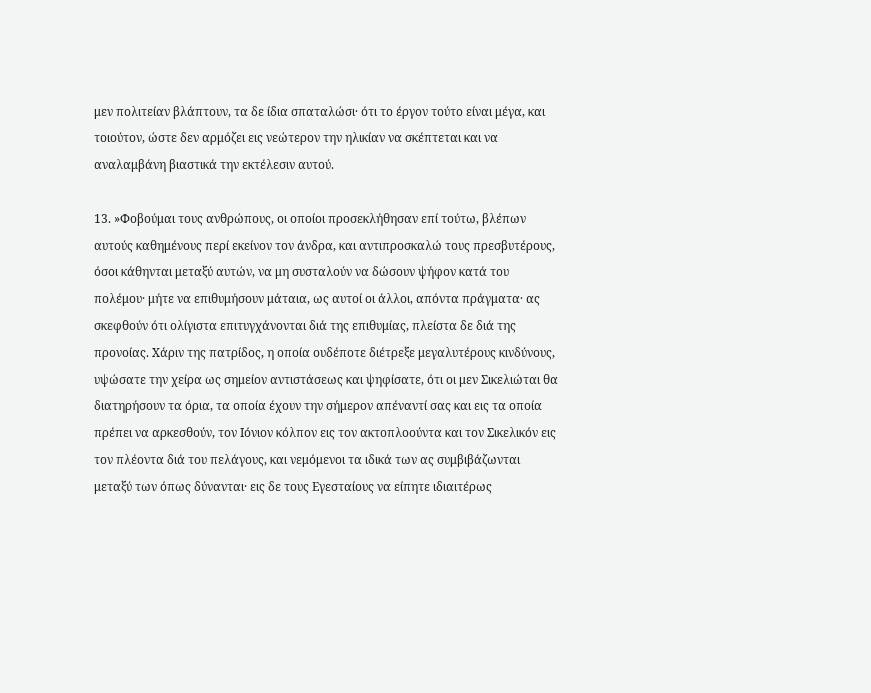μεν πολιτείαν βλάπτουν, τα δε ίδια σπαταλώσι· ότι το έργον τούτο είναι μέγα, και τοιούτον, ώστε δεν αρμόζει εις νεώτερον την ηλικίαν να σκέπτεται και να αναλαμβάνη βιαστικά την εκτέλεσιν αυτού.

13. »Φοβούμαι τους ανθρώπους, οι οποίοι προσεκλήθησαν επί τούτω, βλέπων αυτούς καθημένους περί εκείνον τον άνδρα, και αντιπροσκαλώ τους πρεσβυτέρους, όσοι κάθηνται μεταξύ αυτών, να μη συσταλούν να δώσουν ψήφον κατά του πολέμου· μήτε να επιθυμήσουν μάταια, ως αυτοί οι άλλοι, απόντα πράγματα· ας σκεφθούν ότι ολίγιστα επιτυγχάνονται διά της επιθυμίας, πλείστα δε διά της προνοίας. Χάριν της πατρίδος, η οποία ουδέποτε διέτρεξε μεγαλυτέρους κινδύνους, υψώσατε την χείρα ως σημείον αντιστάσεως και ψηφίσατε, ότι οι μεν Σικελιώται θα διατηρήσουν τα όρια, τα οποία έχουν την σήμερον απέναντί σας και εις τα οποία πρέπει να αρκεσθούν, τον Ιόνιον κόλπον εις τον ακτοπλοούντα και τον Σικελικόν εις τον πλέοντα διά του πελάγους, και νεμόμενοι τα ιδικά των ας συμβιβάζωνται μεταξύ των όπως δύνανται· εις δε τους Εγεσταίους να είπητε ιδιαιτέρως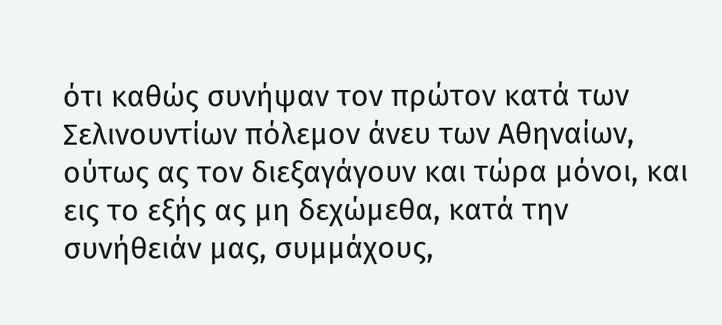ότι καθώς συνήψαν τον πρώτον κατά των Σελινουντίων πόλεμον άνευ των Αθηναίων, ούτως ας τον διεξαγάγουν και τώρα μόνοι, και εις το εξής ας μη δεχώμεθα, κατά την συνήθειάν μας, συμμάχους,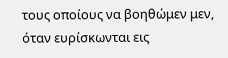τους οποίους να βοηθώμεν μεν, όταν ευρίσκωνται εις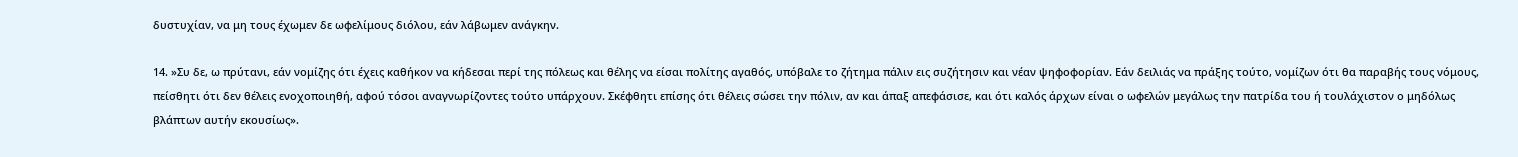δυστυχίαν, να μη τους έχωμεν δε ωφελίμους διόλου, εάν λάβωμεν ανάγκην.

14. »Συ δε, ω πρύτανι, εάν νομίζης ότι έχεις καθήκον να κήδεσαι περί της πόλεως και θέλης να είσαι πολίτης αγαθός, υπόβαλε το ζήτημα πάλιν εις συζήτησιν και νέαν ψηφοφορίαν. Εάν δειλιάς να πράξης τούτο, νομίζων ότι θα παραβής τους νόμους, πείσθητι ότι δεν θέλεις ενοχοποιηθή, αφού τόσοι αναγνωρίζοντες τούτο υπάρχουν. Σκέφθητι επίσης ότι θέλεις σώσει την πόλιν, αν και άπαξ απεφάσισε, και ότι καλός άρχων είναι ο ωφελών μεγάλως την πατρίδα του ή τουλάχιστον ο μηδόλως βλάπτων αυτήν εκουσίως».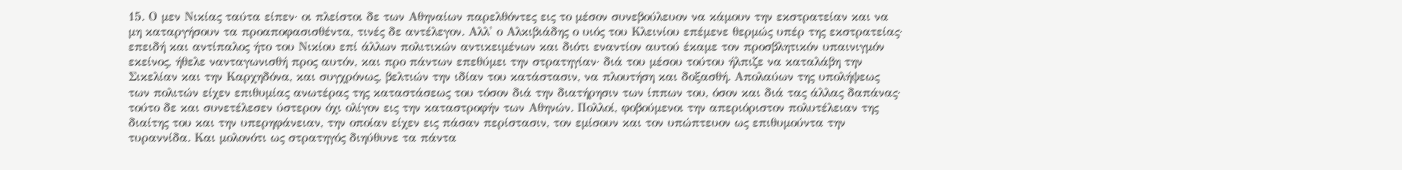15. Ο μεν Νικίας ταύτα είπεν· οι πλείστοι δε των Αθηναίων παρελθόντες εις το μέσον συνεβούλευον να κάμουν την εκστρατείαν και να μη καταργήσουν τα προαποφασισθέντα, τινές δε αντέλεγον. Αλλ' ο Αλκιβιάδης ο υιός του Κλεινίου επέμενε θερμώς υπέρ της εκστρατείας· επειδή και αντίπαλος ήτο του Νικίου επί άλλων πολιτικών αντικειμένων και διότι εναντίον αυτού έκαμε τον προσβλητικόν υπαινιγμόν εκείνος, ήθελε νανταγωνισθή προς αυτόν, και προ πάντων επεθύμει την στρατηγίαν· διά του μέσου τούτου ήλπιζε να καταλάβη την Σικελίαν και την Καρχηδόνα, και συγχρόνως, βελτιών την ιδίαν του κατάστασιν, να πλουτήση και δοξασθή. Απολαύων της υπολήψεως των πολιτών είχεν επιθυμίας ανωτέρας της καταστάσεως του τόσον διά την διατήρησιν των ίππων του, όσον και διά τας άλλας δαπάνας· τούτο δε και συνετέλεσεν ύστερον όχι ολίγον εις την καταστροφήν των Αθηνών. Πολλοί, φοβούμενοι την απεριόριστον πολυτέλειαν της διαίτης του και την υπερηφάνειαν, την οποίαν είχεν εις πάσαν περίστασιν, τον εμίσουν και τον υπώπτευον ως επιθυμούντα την τυραννίδα. Και μολονότι ως στρατηγός διηύθυνε τα πάντα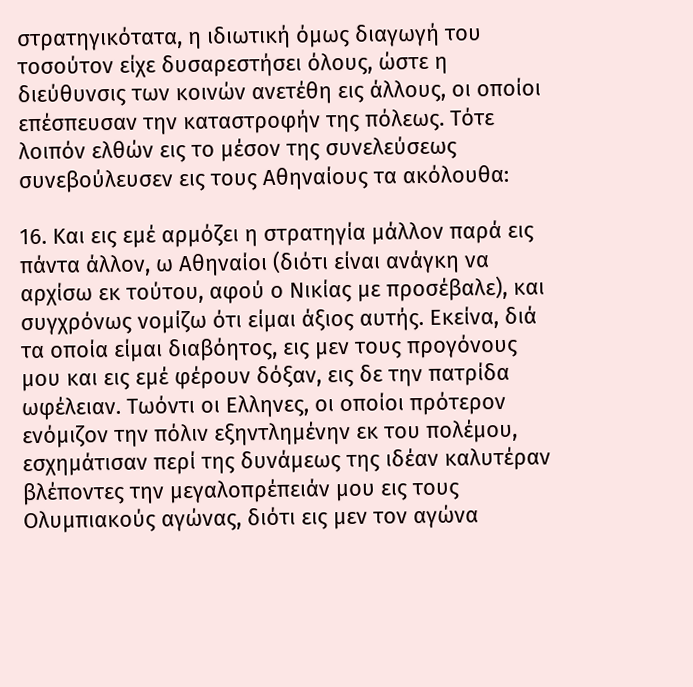στρατηγικότατα, η ιδιωτική όμως διαγωγή του τοσούτον είχε δυσαρεστήσει όλους, ώστε η διεύθυνσις των κοινών ανετέθη εις άλλους, οι οποίοι επέσπευσαν την καταστροφήν της πόλεως. Τότε λοιπόν ελθών εις το μέσον της συνελεύσεως συνεβούλευσεν εις τους Αθηναίους τα ακόλουθα:

16. Και εις εμέ αρμόζει η στρατηγία μάλλον παρά εις πάντα άλλον, ω Αθηναίοι (διότι είναι ανάγκη να αρχίσω εκ τούτου, αφού ο Νικίας με προσέβαλε), και συγχρόνως νομίζω ότι είμαι άξιος αυτής. Εκείνα, διά τα οποία είμαι διαβόητος, εις μεν τους προγόνους μου και εις εμέ φέρουν δόξαν, εις δε την πατρίδα ωφέλειαν. Τωόντι οι Ελληνες, οι οποίοι πρότερον ενόμιζον την πόλιν εξηντλημένην εκ του πολέμου, εσχημάτισαν περί της δυνάμεως της ιδέαν καλυτέραν βλέποντες την μεγαλοπρέπειάν μου εις τους Ολυμπιακούς αγώνας, διότι εις μεν τον αγώνα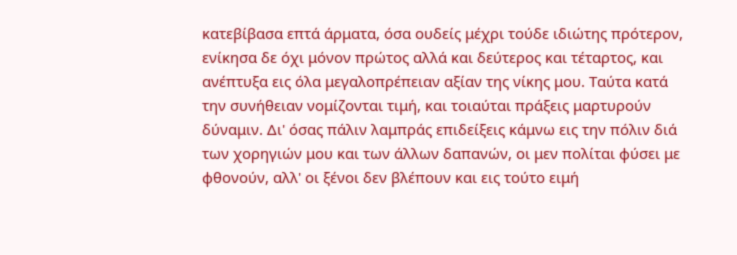κατεβίβασα επτά άρματα, όσα ουδείς μέχρι τούδε ιδιώτης πρότερον, ενίκησα δε όχι μόνον πρώτος αλλά και δεύτερος και τέταρτος, και ανέπτυξα εις όλα μεγαλοπρέπειαν αξίαν της νίκης μου. Ταύτα κατά την συνήθειαν νομίζονται τιμή, και τοιαύται πράξεις μαρτυρούν δύναμιν. Δι' όσας πάλιν λαμπράς επιδείξεις κάμνω εις την πόλιν διά των χορηγιών μου και των άλλων δαπανών, οι μεν πολίται φύσει με φθονούν, αλλ' οι ξένοι δεν βλέπουν και εις τούτο ειμή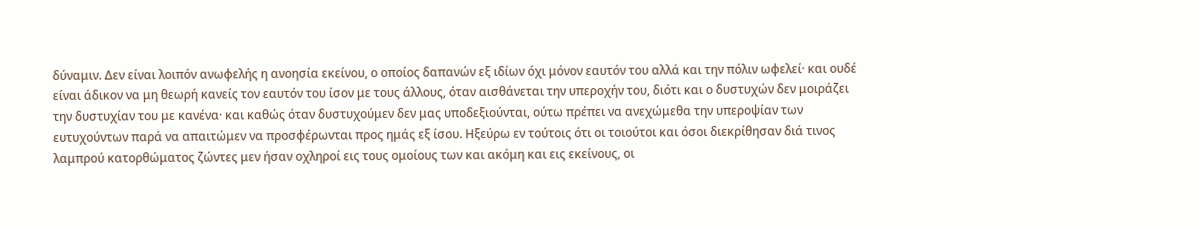δύναμιν. Δεν είναι λοιπόν ανωφελής η ανοησία εκείνου, ο οποίος δαπανών εξ ιδίων όχι μόνον εαυτόν του αλλά και την πόλιν ωφελεί· και ουδέ είναι άδικον να μη θεωρή κανείς τον εαυτόν του ίσον με τους άλλους, όταν αισθάνεται την υπεροχήν του, διότι και ο δυστυχών δεν μοιράζει την δυστυχίαν του με κανένα· και καθώς όταν δυστυχούμεν δεν μας υποδεξιούνται, ούτω πρέπει να ανεχώμεθα την υπεροψίαν των ευτυχούντων παρά να απαιτώμεν να προσφέρωνται προς ημάς εξ ίσου. Ηξεύρω εν τούτοις ότι οι τοιούτοι και όσοι διεκρίθησαν διά τινος λαμπρού κατορθώματος ζώντες μεν ήσαν οχληροί εις τους ομοίους των και ακόμη και εις εκείνους, οι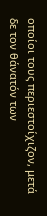οποίοι τους περιεστοίχιζον, μετά δε τον θάνατόν των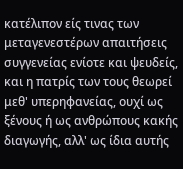κατέλιπον είς τινας των μεταγενεστέρων απαιτήσεις συγγενείας ενίοτε και ψευδείς, και η πατρίς των τους θεωρεί μεθ' υπερηφανείας, ουχί ως ξένους ή ως ανθρώπους κακής διαγωγής, αλλ' ως ίδια αυτής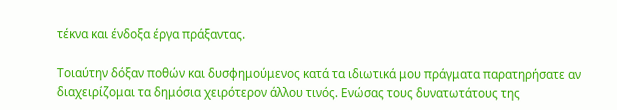τέκνα και ένδοξα έργα πράξαντας.

Τοιαύτην δόξαν ποθών και δυσφημούμενος κατά τα ιδιωτικά μου πράγματα παρατηρήσατε αν διαχειρίζομαι τα δημόσια χειρότερον άλλου τινός. Ενώσας τους δυνατωτάτους της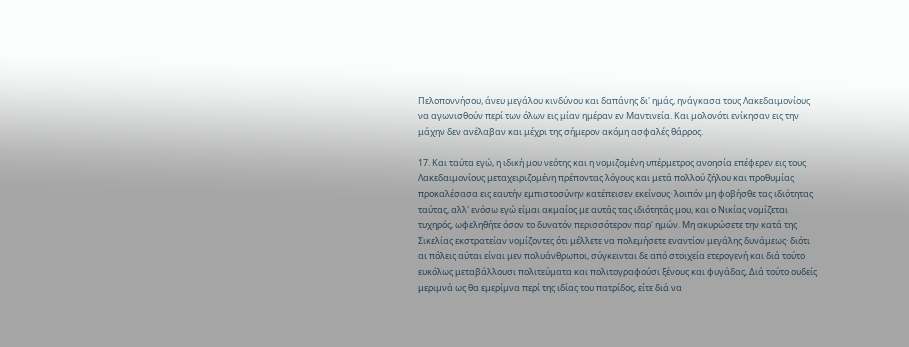Πελοποννήσου, άνευ μεγάλου κινδύνου και δαπάνης δι' ημάς, ηνάγκασα τους Λακεδαιμονίους να αγωνισθούν περί των όλων εις μίαν ημέραν εν Μαντινεία. Και μολονότι ενίκησαν εις την μάχην δεν ανέλαβαν και μέχρι της σήμερον ακόμη ασφαλές θάρρος.

17. Και ταύτα εγώ, η ιδική μου νεότης και η νομιζομένη υπέρμετρος ανοησία επέφερεν εις τους Λακεδαιμονίους μεταχειριζομένη πρέποντας λόγους και μετά πολλού ζήλου και προθυμίας προκαλέσασα εις εαυτήν εμπιστοσύνην κατέπεισεν εκείνους· λοιπόν μη φοβήσθε τας ιδιότητας ταύτας, αλλ' ενόσω εγώ είμαι ακμαίος με αυτάς τας ιδιότητάς μου, και ο Νικίας νομίζεται τυχηρός, ωφεληθήτε όσον το δυνατόν περισσότερον παρ' ημών. Μη ακυρώσετε την κατά της Σικελίας εκστρατείαν νομίζοντες ότι μέλλετε να πολεμήσετε εναντίον μεγάλης δυνάμεως· διότι αι πόλεις αύται είναι μεν πολυάνθρωποι, σύγκεινται δε από στοιχεία ετερογενή και διά τούτο ευκόλως μεταβάλλουσι πολιτεύματα και πολιτογραφούσι ξένους και φυγάδας, Διά τούτο ουδείς μεριμνά ως θα εμερίμνα περί της ιδίας του πατρίδος, είτε διά να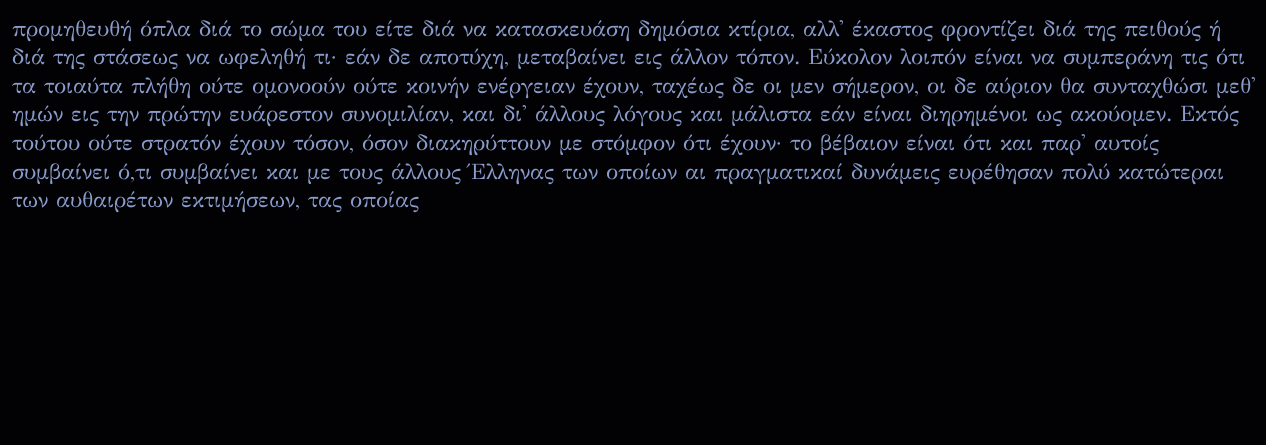προμηθευθή όπλα διά το σώμα του είτε διά να κατασκευάση δημόσια κτίρια, αλλ' έκαστος φροντίζει διά της πειθούς ή διά της στάσεως να ωφεληθή τι· εάν δε αποτύχη, μεταβαίνει εις άλλον τόπον. Εύκολον λοιπόν είναι να συμπεράνη τις ότι τα τοιαύτα πλήθη ούτε ομονοούν ούτε κοινήν ενέργειαν έχουν, ταχέως δε οι μεν σήμερον, οι δε αύριον θα συνταχθώσι μεθ' ημών εις την πρώτην ευάρεστον συνομιλίαν, και δι' άλλους λόγους και μάλιστα εάν είναι διηρημένοι ως ακούομεν. Εκτός τούτου ούτε στρατόν έχουν τόσον, όσον διακηρύττουν με στόμφον ότι έχουν· το βέβαιον είναι ότι και παρ' αυτοίς συμβαίνει ό,τι συμβαίνει και με τους άλλους Έλληνας των οποίων αι πραγματικαί δυνάμεις ευρέθησαν πολύ κατώτεραι των αυθαιρέτων εκτιμήσεων, τας οποίας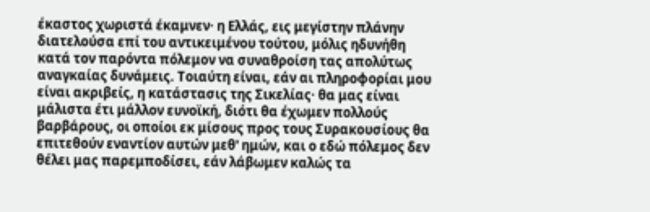έκαστος χωριστά έκαμνεν· η Ελλάς, εις μεγίστην πλάνην διατελούσα επί του αντικειμένου τούτου, μόλις ηδυνήθη κατά τον παρόντα πόλεμον να συναθροίση τας απολύτως αναγκαίας δυνάμεις. Τοιαύτη είναι, εάν αι πληροφορίαι μου είναι ακριβείς, η κατάστασις της Σικελίας· θα μας είναι μάλιστα έτι μάλλον ευνοϊκή, διότι θα έχωμεν πολλούς βαρβάρους, οι οποίοι εκ μίσους προς τους Συρακουσίους θα επιτεθούν εναντίον αυτών μεθ' ημών, και ο εδώ πόλεμος δεν θέλει μας παρεμποδίσει, εάν λάβωμεν καλώς τα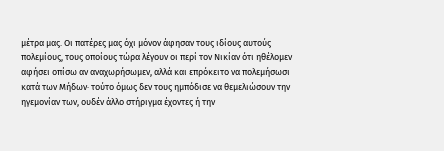μέτρα μας. Οι πατέρες μας όχι μόνον άφησαν τους ιδίους αυτούς πολεμίους, τους οποίους τώρα λέγουν οι περί τον Νικίαν ότι ηθέλομεν αφήσει οπίσω αν αναχωρήσωμεν, αλλά και επρόκειτο να πολεμήσωσι κατά των Μήδων· τούτο όμως δεν τους ημπόδισε να θεμελιώσουν την ηγεμονίαν των, ουδέν άλλο στήριγμα έχοντες ή την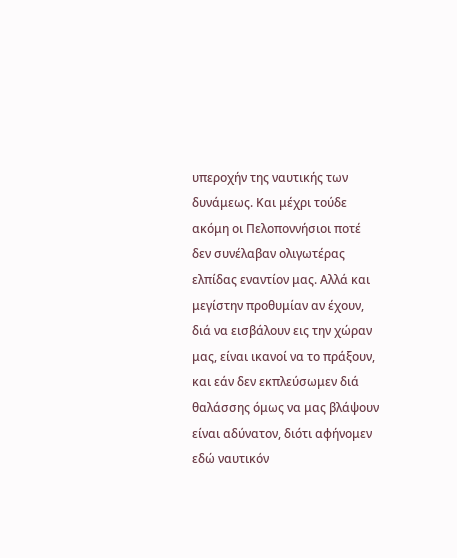υπεροχήν της ναυτικής των δυνάμεως. Και μέχρι τούδε ακόμη οι Πελοποννήσιοι ποτέ δεν συνέλαβαν ολιγωτέρας ελπίδας εναντίον μας. Αλλά και μεγίστην προθυμίαν αν έχουν, διά να εισβάλουν εις την χώραν μας, είναι ικανοί να το πράξουν, και εάν δεν εκπλεύσωμεν διά θαλάσσης όμως να μας βλάψουν είναι αδύνατον, διότι αφήνομεν εδώ ναυτικόν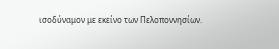ισοδύναμον με εκείνο των Πελοποννησίων.